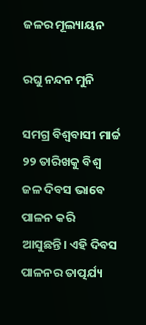ଜଳର ମୂଲ୍ୟାୟନ

ରଘୁ ନନ୍ଦନ ମୁନି

ସମଗ୍ର ବିଶ୍ବବାସୀ ମାର୍ଚ୍ଚ ୨୨ ତାରିଖକୁ ବିଶ୍ୱ ଜଳ ଦିବସ ଭାବେ ପାଳନ କରି ଆସୁଛନ୍ତି। ଏହି ଦିବସ ପାଳନର ତାତ୍ପର୍ଯ୍ୟ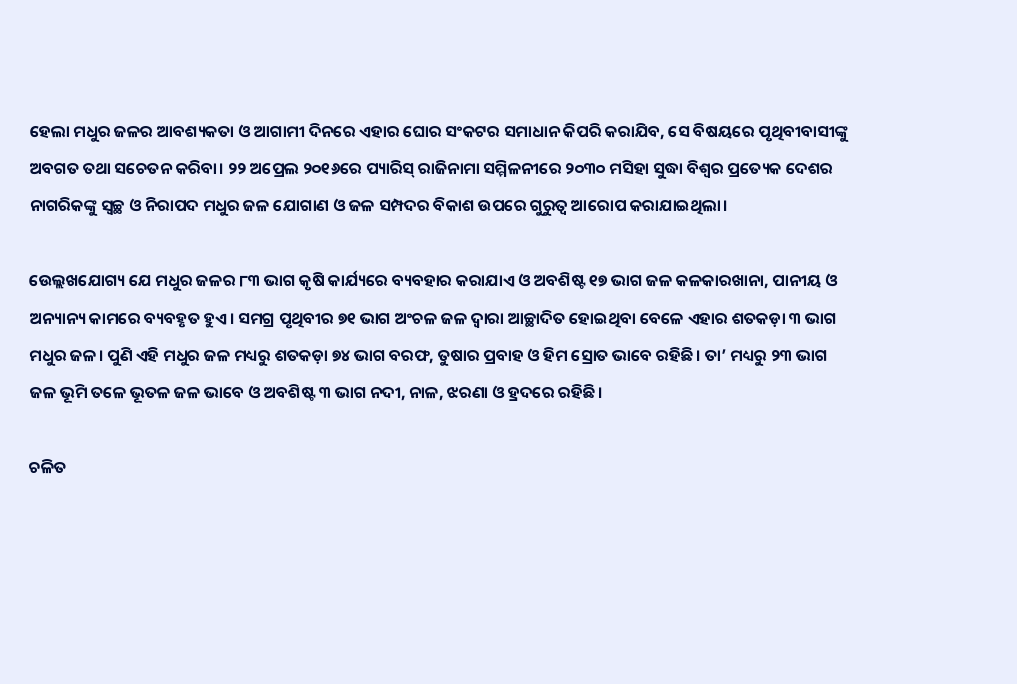ହେଲା ମଧୁର ଜଳର ଆବଶ୍ୟକତା ଓ ଆଗାମୀ ଦିନରେ ଏହାର ଘୋର ସଂକଟର ସମାଧାନ କିପରି କରାଯିବ, ସେ ବିଷୟରେ ପୃଥିବୀବାସୀଙ୍କୁ ଅବଗତ ତଥା ସଚେତନ କରିବା। ୨୨ ଅପ୍ରେଲ ୨୦୧୬ରେ ପ୍ୟାରିସ୍‌ ରାଜିନାମା ସମ୍ମିଳନୀରେ ୨୦୩୦ ମସିହା ସୁଦ୍ଧା ବିଶ୍ବର ପ୍ରତ୍ୟେକ ଦେଶର ନାଗରିକଙ୍କୁ ସ୍ବଚ୍ଛ ଓ ନିରାପଦ ମଧୁର ଜଳ ଯୋଗାଣ ଓ ଜଳ ସମ୍ପଦର ବିକାଶ ଉପରେ ଗୁରୁତ୍ବ ଆରୋପ କରାଯାଇଥିଲା।

ଉ‌େଲ୍ଲଖଯୋଗ୍ୟ ଯେ ମଧୁର ଜଳର ୮୩ ଭାଗ କୃଷି କାର୍ଯ୍ୟରେ ବ୍ୟବହାର କରାଯାଏ ଓ ଅବଶିଷ୍ଟ ୧୭ ଭାଗ ଜଳ କଳକାରଖାନା, ପାନୀୟ ଓ ଅନ୍ୟାନ୍ୟ କାମରେ ବ୍ୟବହୃତ ହୁଏ। ସମଗ୍ର ପୃଥିବୀର ୭୧ ଭାଗ ଅଂଚଳ ଜଳ ଦ୍ୱାରା ଆଚ୍ଛାଦିତ ହୋଇଥିବା ବେଳେ ଏହାର ଶତକଡ଼ା ୩ ଭାଗ ମଧୁର ଜଳ। ପୁଣି ଏହି ମଧୁର ଜଳ ମଧ୍ୟରୁ ଶତକଡ଼ା ୭୪ ଭାଗ ବରଫ, ତୁଷାର ପ୍ରବାହ ଓ ହିମ ସ୍ରୋତ ଭାବେ ରହିଛି। ତା’ ମଧ୍ୟରୁ ୨୩ ଭାଗ ଜଳ ଭୂମି ତଳେ ଭୂତଳ ଜଳ ଭାବେ ଓ ଅବଶିଷ୍ଟ ୩ ଭାଗ ନଦୀ, ନାଳ, ଝରଣା ଓ ହ୍ରଦରେ ରହିଛି।

ଚଳିତ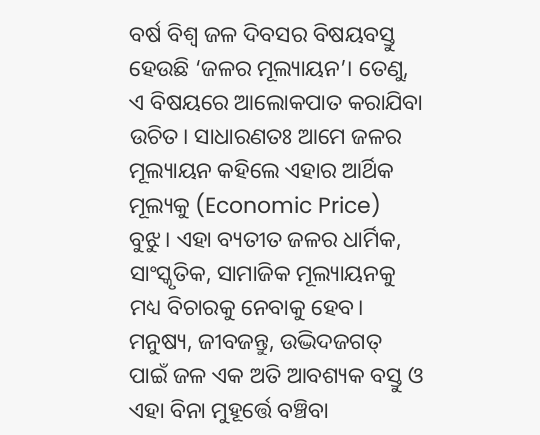ବର୍ଷ ବିଶ୍ବ ଜଳ ଦିବସର ବିଷୟବସ୍ତୁ ହେଉଛି ‘ଜଳର ମୂଲ୍ୟାୟନ’। ତେଣୁ, ଏ ବିଷୟରେ ଆଲୋକପାତ କରାଯିବା ଉଚିତ। ସାଧାରଣତଃ ଆମେ ଜଳର ମୂଲ୍ୟାୟନ କହିଲେ ଏହାର ଆର୍ଥିକ ମୂଲ୍ୟକୁ (Economic Price) ବୁଝୁ। ଏହା ବ୍ୟତୀତ ଜଳର ଧାର୍ମିକ, ସାଂସ୍କୃତିକ, ସାମାଜିକ ମୂଲ୍ୟାୟନକୁ ମଧ୍ୟ ବିଚାରକୁ ନେବାକୁ ହେବ। ମନୁଷ୍ୟ, ଜୀବଜନ୍ତୁ, ଉଦ୍ଭିଦଜଗତ୍‌ ପାଇଁ ଜଳ ଏକ ଅତି ଆବଶ୍ୟକ ବସ୍ତୁ ଓ ଏହା ବିନା ମୁହୂର୍ତ୍ତେ ବଞ୍ଚିବା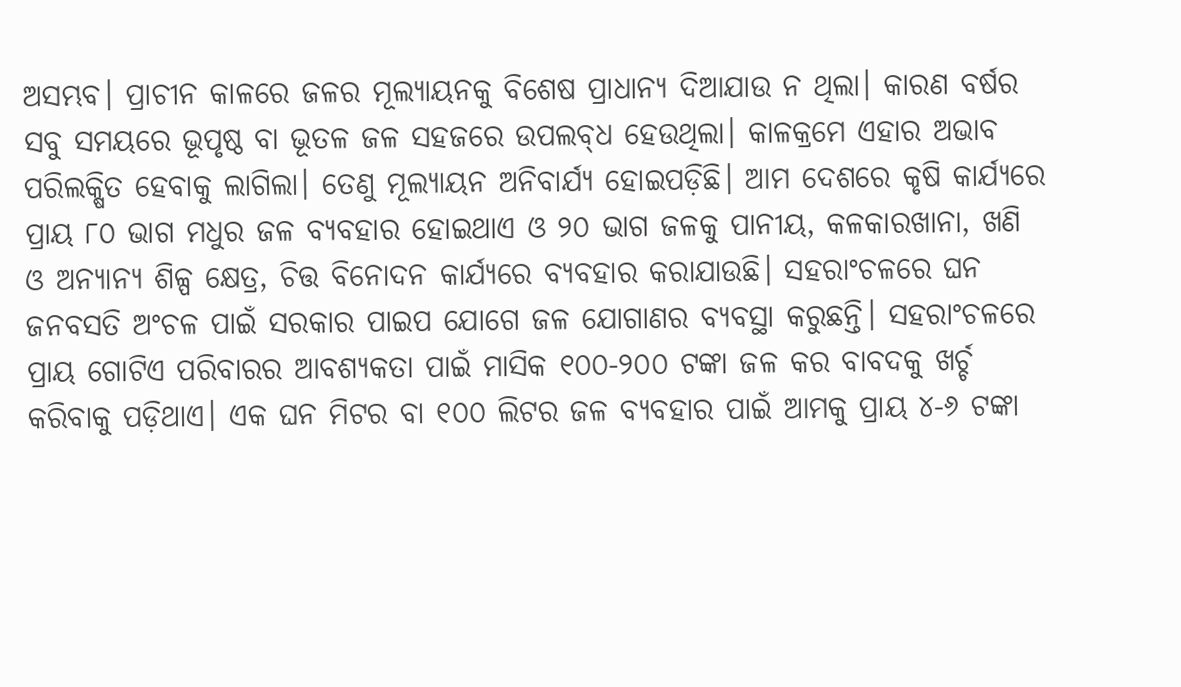ଅସମ୍ଭବ। ପ୍ରାଚୀନ କାଳରେ ଜଳର ମୂଲ୍ୟାୟନକୁ ବିଶେଷ ପ୍ରାଧାନ୍ୟ ଦିଆଯାଉ ନ ଥିଲା। କାରଣ ବର୍ଷର ସବୁ ସମୟରେ ଭୂପୃଷ୍ଠ ବା ଭୂତଳ ଜଳ ସହଜରେ ଉପଲବ୍‌ଧ ହେଉଥିଲା। କାଳକ୍ରମେ ଏହାର ଅଭାବ ପରିଲକ୍ଷିତ ହେବାକୁ ଲାଗିଲା। ତେଣୁ ମୂଲ୍ୟାୟନ ଅନିବାର୍ଯ୍ୟ ହୋଇପଡ଼ିଛି। ଆମ ଦେଶରେ କୃଷି କାର୍ଯ୍ୟରେ ପ୍ରାୟ ୮୦ ଭାଗ ମଧୁର ଜଳ ବ୍ୟବହାର ହୋଇଥାଏ ଓ ୨୦ ଭାଗ ଜଳକୁ ପାନୀୟ, କଳକାରଖାନା, ଖଣି ଓ ଅନ୍ୟାନ୍ୟ ଶିଳ୍ପ କ୍ଷେତ୍ର, ଚିତ୍ତ ବିନୋଦନ କାର୍ଯ୍ୟରେ ବ୍ୟବହାର କରାଯାଉଛି। ସହରାଂଚଳରେ ଘନ ଜନବସତି ଅଂଚଳ ପାଇଁ ସରକାର ପାଇପ ଯୋଗେ ଜଳ ଯୋଗାଣର ବ୍ୟବସ୍ଥା କରୁଛନ୍ତି। ସହରାଂଚଳରେ ପ୍ରାୟ ଗୋଟିଏ ପରିବାରର ଆବଶ୍ୟକତା ପାଇଁ ମାସିକ ୧୦୦-୨୦୦ ଟଙ୍କା ଜଳ କର ବାବଦକୁ ଖର୍ଚ୍ଚ କରିବାକୁ ପଡ଼ିଥାଏ। ଏକ ଘନ ମିଟର ବା ୧୦୦ ଲିଟର ଜଳ ବ୍ୟବହାର ପାଇଁ ଆମକୁ ପ୍ରାୟ ୪-୬ ଟଙ୍କା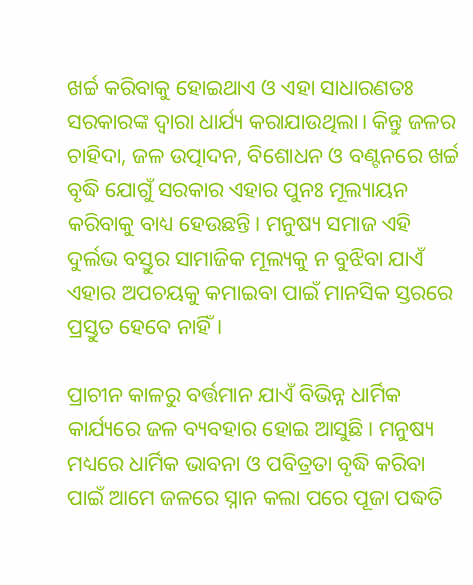ଖର୍ଚ୍ଚ କରିବାକୁ ହୋଇଥାଏ ଓ ଏହା ସାଧାରଣତଃ ସରକାରଙ୍କ ଦ୍ବାରା ଧାର୍ଯ୍ୟ କରାଯାଉଥିଲା। କିନ୍ତୁ ଜଳର ଚାହିଦା, ଜଳ ଉତ୍ପାଦନ, ବିଶୋଧନ ଓ ବଣ୍ଟନରେ ଖର୍ଚ୍ଚ ବୃଦ୍ଧି ଯୋଗୁଁ ସରକାର ଏହାର ପୁନଃ ମୂଲ୍ୟାୟନ କରିବାକୁ ବାଧ୍ୟ ହେଉଛନ୍ତି। ମନୁଷ୍ୟ ସମାଜ ଏହି ଦୁର୍ଲଭ ବସ୍ତୁର ସାମାଜିକ ମୂଲ୍ୟକୁ ନ ବୁଝିବା ଯାଏଁ ଏହାର ଅପଚୟକୁ କମାଇବା ପାଇଁ ମାନସିକ ସ୍ତରରେ ପ୍ରସ୍ତୁତ ହେବେ ନାହିଁ।

ପ୍ରାଚୀନ କାଳରୁ ବର୍ତ୍ତମାନ ଯାଏଁ ବିଭିନ୍ନ ଧାର୍ମିକ କାର୍ଯ୍ୟରେ ଜଳ ବ୍ୟବହାର ହୋଇ ଆସୁଛି। ମନୁଷ୍ୟ ମଧ୍ୟରେ ଧାର୍ମିକ ଭାବନା ଓ ପବିତ୍ରତା ବୃଦ୍ଧି କରିବା ପାଇଁ ଆମେ ଜଳରେ ସ୍ନାନ କଲା ପରେ ପୂଜା ପଦ୍ଧତି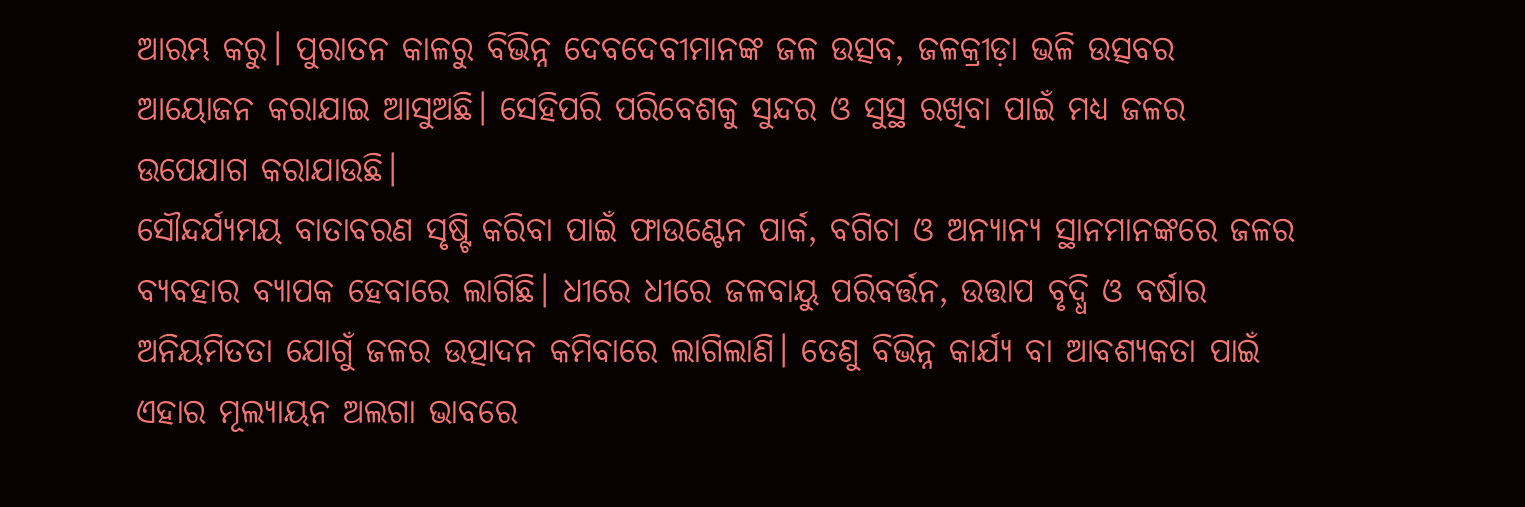ଆରମ୍ଭ କରୁ। ପୁରାତନ କାଳରୁ ବିଭିନ୍ନ ଦେବଦେବୀମାନଙ୍କ ଜଳ ଉତ୍ସବ, ଜଳକ୍ରୀଡ଼ା ଭଳି ଉତ୍ସବର ଆୟୋଜନ କରାଯାଇ ଆସୁଅଛି। ସେହିପରି ପରିବେଶକୁ ସୁନ୍ଦର ଓ ସୁସ୍ଥ ରଖିବା ପାଇଁ ମଧ୍ୟ ଜଳର ଉପ‌େଯାଗ କରାଯାଉଛି।
ସୌନ୍ଦର୍ଯ୍ୟମୟ ବାତାବରଣ ସୃଷ୍ଟି କରିବା ପାଇଁ ଫାଉଣ୍ଟେନ ପାର୍କ, ବଗିଚା ଓ ଅନ୍ୟାନ୍ୟ ସ୍ଥାନମାନଙ୍କରେ ଜଳର ବ୍ୟବହାର ବ୍ୟାପକ ହେବାରେ ଲାଗିଛି। ଧୀରେ ଧୀରେ ଜଳବାୟୁ ପରିବର୍ତ୍ତନ, ଉତ୍ତାପ ବୃଦ୍ଧି ଓ ବର୍ଷାର ଅନିୟମିତତା ଯୋଗୁଁ ଜଳର ଉତ୍ପାଦନ କମିବାରେ ଲାଗିଲାଣି। ତେଣୁ ବିଭିନ୍ନ କାର୍ଯ୍ୟ ବା ଆବଶ୍ୟକତା ପାଇଁ ଏହାର ମୂଲ୍ୟାୟନ ଅଲଗା ଭାବରେ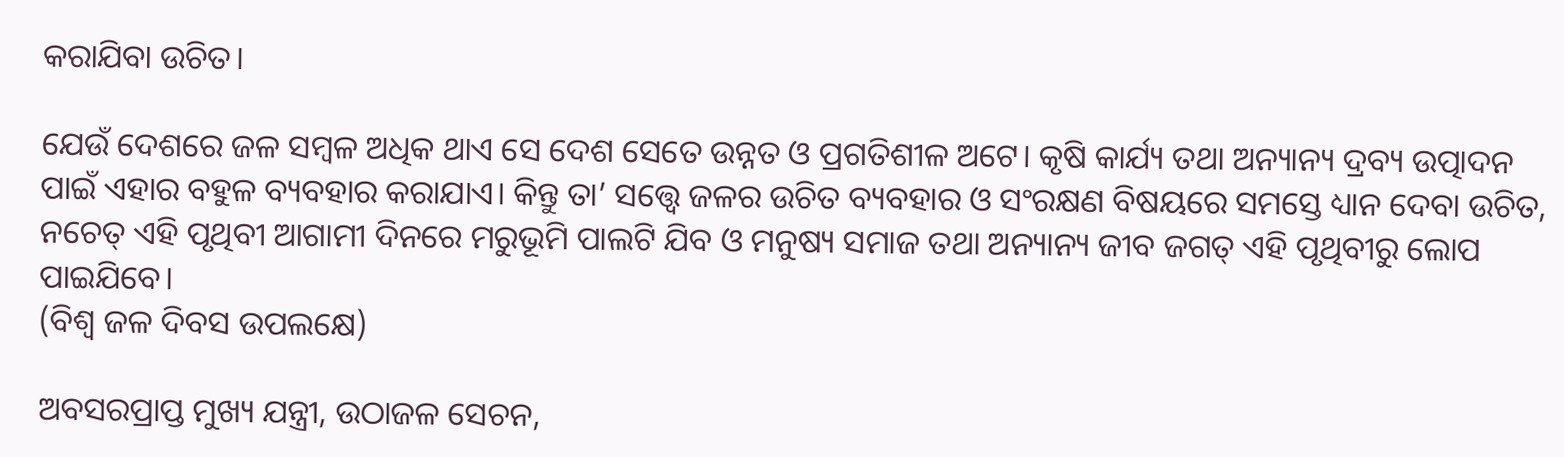କରାଯିବା ଉଚିତ।

ଯେଉଁ ଦେଶରେ ଜଳ ସମ୍ବଳ ଅଧିକ ଥାଏ ସେ ଦେଶ ସେତେ ଉନ୍ନତ ଓ ପ୍ରଗତିଶୀଳ ଅଟେ। କୃଷି କାର୍ଯ୍ୟ ତଥା ଅନ୍ୟାନ୍ୟ ଦ୍ରବ୍ୟ ଉତ୍ପାଦନ ପାଇଁ ଏହାର ବହୁଳ ବ୍ୟବହାର କରାଯାଏ। କିନ୍ତୁ ତା’ ସତ୍ତ୍ବେ ଜଳର ଉଚିତ ବ୍ୟବହାର ଓ ସଂରକ୍ଷଣ ବିଷୟରେ ସମସ୍ତେ ଧ୍ୟାନ ଦେବା ଉଚିତ, ନଚେତ୍ ଏହି ପୃଥିବୀ ଆଗାମୀ ଦିନରେ ମରୁଭୂମି ପାଲଟି ଯିବ ଓ ମନୁଷ୍ୟ ସମାଜ ତଥା ଅନ୍ୟାନ୍ୟ ଜୀବ ଜଗତ୍‌ ଏହି ପୃଥିବୀରୁ ଲୋପ ପାଇଯିବେ।
(ବିଶ୍ବ ଜଳ ଦିବସ ଉପଲକ୍ଷେ)

ଅବସରପ୍ରାପ୍ତ ମୁଖ୍ୟ ଯନ୍ତ୍ରୀ, ଉଠାଜଳ ସେଚନ,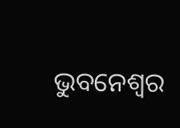ଭୁବନେଶ୍ବର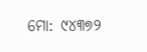ମୋ: ୯୪୩୭୨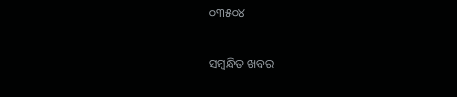୦୩୫୦୪

ସମ୍ବନ୍ଧିତ ଖବର